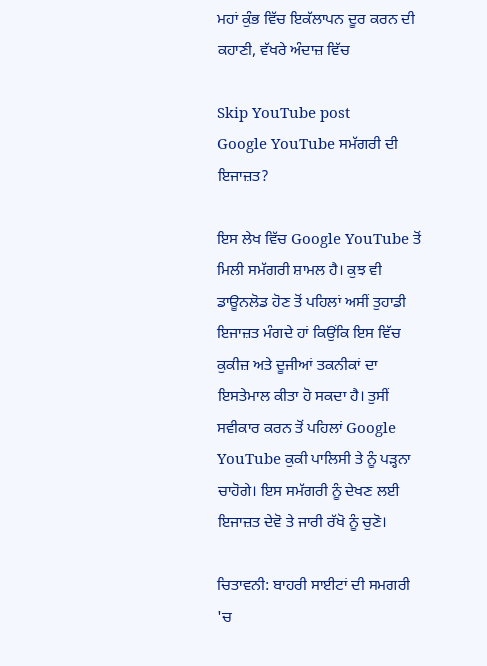ਮਹਾਂ ਕੁੰਭ ਵਿੱਚ ਇਕੱਲਾਪਨ ਦੂਰ ਕਰਨ ਦੀ ਕਹਾਣੀ, ਵੱਖਰੇ ਅੰਦਾਜ਼ ਵਿੱਚ

Skip YouTube post
Google YouTube ਸਮੱਗਰੀ ਦੀ ਇਜਾਜ਼ਤ?

ਇਸ ਲੇਖ ਵਿੱਚ Google YouTube ਤੋਂ ਮਿਲੀ ਸਮੱਗਰੀ ਸ਼ਾਮਲ ਹੈ। ਕੁਝ ਵੀ ਡਾਊਨਲੋਡ ਹੋਣ ਤੋਂ ਪਹਿਲਾਂ ਅਸੀਂ ਤੁਹਾਡੀ ਇਜਾਜ਼ਤ ਮੰਗਦੇ ਹਾਂ ਕਿਉਂਕਿ ਇਸ ਵਿੱਚ ਕੁਕੀਜ਼ ਅਤੇ ਦੂਜੀਆਂ ਤਕਨੀਕਾਂ ਦਾ ਇਸਤੇਮਾਲ ਕੀਤਾ ਹੋ ਸਕਦਾ ਹੈ। ਤੁਸੀਂ ਸਵੀਕਾਰ ਕਰਨ ਤੋਂ ਪਹਿਲਾਂ Google YouTube ਕੁਕੀ ਪਾਲਿਸੀ ਤੇ ਨੂੰ ਪੜ੍ਹਨਾ ਚਾਹੋਗੇ। ਇਸ ਸਮੱਗਰੀ ਨੂੰ ਦੇਖਣ ਲਈ ਇਜਾਜ਼ਤ ਦੇਵੋ ਤੇ ਜਾਰੀ ਰੱਖੋ ਨੂੰ ਚੁਣੋ।

ਚਿਤਾਵਨੀ: ਬਾਹਰੀ ਸਾਈਟਾਂ ਦੀ ਸਮਗਰੀ 'ਚ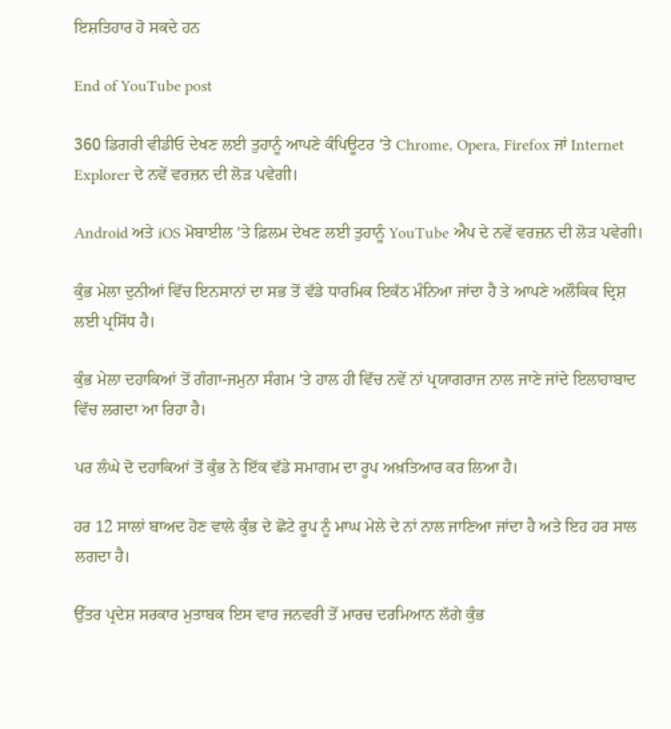ਇਸ਼ਤਿਹਾਰ ਹੋ ਸਕਦੇ ਹਨ

End of YouTube post

360 ਡਿਗਰੀ ਵੀਡੀਓ ਦੇਖਣ ਲਈ ਤੁਹਾਨੂੰ ਆਪਣੇ ਕੰਪਿਊਟਰ 'ਤੇ Chrome, Opera, Firefox ਜਾਂ Internet Explorer ਦੇ ਨਵੇਂ ਵਰਜ਼ਨ ਦੀ ਲੋੜ ਪਵੇਗੀ।

Android ਅਤੇ iOS ਮੋਬਾਈਲ 'ਤੇ ਫ਼ਿਲਮ ਦੇਖਣ ਲਈ ਤੁਹਾਨੂੰ YouTube ਐਪ ਦੇ ਨਵੇਂ ਵਰਜ਼ਨ ਦੀ ਲੋੜ ਪਵੇਗੀ।

ਕੁੰਭ ਮੇਲਾ ਦੁਨੀਆਂ ਵਿੱਚ ਇਨਸਾਨਾਂ ਦਾ ਸਭ ਤੋਂ ਵੱਡੇ ਧਾਰਮਿਕ ਇਕੱਠ ਮੰਨਿਆ ਜਾਂਦਾ ਹੈ ਤੇ ਆਪਣੇ ਅਲੌਕਿਕ ਦ੍ਰਿਸ਼ ਲਈ ਪ੍ਰਸਿੱਧ ਹੈ।

ਕੁੰਭ ਮੇਲਾ ਦਹਾਕਿਆਂ ਤੋਂ ਗੰਗਾ-ਜਮੁਨਾ ਸੰਗਮ 'ਤੇ ਹਾਲ ਹੀ ਵਿੱਚ ਨਵੇਂ ਨਾਂ ਪ੍ਰਯਾਗਰਾਜ ਨਾਲ ਜਾਣੇ ਜਾਂਦੇ ਇਲਾਹਾਬਾਦ ਵਿੱਚ ਲਗਦਾ ਆ ਰਿਹਾ ਹੈ।

ਪਰ ਲੰਘੇ ਦੋ ਦਹਾਕਿਆਂ ਤੋਂ ਕੁੰਭ ਨੇ ਇੱਕ ਵੱਡੇ ਸਮਾਗਮ ਦਾ ਰੂਪ ਅਖ਼ਤਿਆਰ ਕਰ ਲਿਆ ਹੈ।

ਹਰ 12 ਸਾਲਾਂ ਬਾਅਦ ਹੋਣ ਵਾਲੇ ਕੁੰਭ ਦੇ ਛੋਟੇ ਰੂਪ ਨੂੰ ਮਾਘ ਮੇਲੇ ਦੇ ਨਾਂ ਨਾਲ ਜਾਣਿਆ ਜਾਂਦਾ ਹੈ ਅਤੇ ਇਹ ਹਰ ਸਾਲ ਲਗਦਾ ਹੈ।

ਉੱਤਰ ਪ੍ਰਦੇਸ਼ ਸਰਕਾਰ ਮੁਤਾਬਕ ਇਸ ਵਾਰ ਜਨਵਰੀ ਤੋਂ ਮਾਰਚ ਦਰਮਿਆਨ ਲੱਗੇ ਕੁੰਭ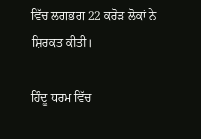ਵਿੱਚ ਲਗਭਗ 22 ਕਰੋੜ ਲੋਕਾਂ ਨੇ ਸ਼ਿਰਕਤ ਕੀਤੀ।

ਹਿੰਦੂ ਧਰਮ ਵਿੱਚ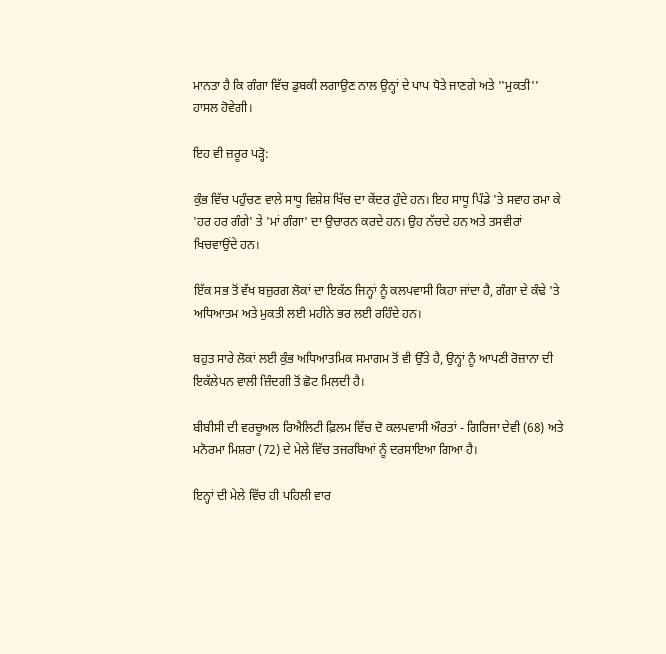ਮਾਨਤਾ ਹੈ ਕਿ ਗੰਗਾ ਵਿੱਚ ਡੁਬਕੀ ਲਗਾਉਣ ਨਾਲ ਉਨ੍ਹਾਂ ਦੇ ਪਾਪ ਧੋਤੇ ਜਾਣਗੇ ਅਤੇ ''ਮੁਕਤੀ'' ਹਾਸਲ ਹੋਵੇਗੀ।

ਇਹ ਵੀ ਜ਼ਰੂਰ ਪੜ੍ਹੋ:

ਕੁੰਭ ਵਿੱਚ ਪਹੁੰਚਣ ਵਾਲੇ ਸਾਧੂ ਵਿਸ਼ੇਸ਼ ਖਿੱਚ ਦਾ ਕੇਂਦਰ ਹੁੰਦੇ ਹਨ। ਇਹ ਸਾਧੂ ਪਿੰਡੇ 'ਤੇ ਸਵਾਹ ਰਮਾ ਕੇ 'ਹਰ ਹਰ ਗੰਗੇ' ਤੇ 'ਮਾਂ ਗੰਗਾ' ਦਾ ਉਚਾਰਨ ਕਰਦੇ ਹਨ। ਉਹ ਨੱਚਦੇ ਹਨ ਅਤੇ ਤਸਵੀਰਾਂ ਖਿਚਵਾਉਂਦੇ ਹਨ।

ਇੱਕ ਸਭ ਤੋਂ ਵੱਖ ਬਜ਼ੁਰਗ ਲੋਕਾਂ ਦਾ ਇਕੱਠ ਜਿਨ੍ਹਾਂ ਨੂੰ ਕਲਪਵਾਸੀ ਕਿਹਾ ਜਾਂਦਾ ਹੈ, ਗੰਗਾ ਦੇ ਕੰਢੇ 'ਤੇ ਅਧਿਆਤਮ ਅਤੇ ਮੁਕਤੀ ਲਈ ਮਹੀਨੇ ਭਰ ਲਈ ਰਹਿੰਦੇ ਹਨ।

ਬਹੁਤ ਸਾਰੇ ਲੋਕਾਂ ਲਈ ਕੁੰਭ ਅਧਿਆਤਮਿਕ ਸਮਾਗਮ ਤੋਂ ਵੀ ਉੱਤੇ ਹੈ, ਉਨ੍ਹਾਂ ਨੂੰ ਆਪਣੀ ਰੋਜ਼ਾਨਾ ਦੀ ਇਕੱਲੇਪਨ ਵਾਲੀ ਜ਼ਿੰਦਗੀ ਤੋਂ ਛੋਟ ਮਿਲਦੀ ਹੈ।

ਬੀਬੀਸੀ ਦੀ ਵਰਚੂਅਲ ਰਿਐਲਿਟੀ ਫ਼ਿਲਮ ਵਿੱਚ ਦੋ ਕਲਪਵਾਸੀ ਔਰਤਾਂ - ਗਿਰਿਜਾ ਦੇਵੀ (68) ਅਤੇ ਮਨੋਰਮਾ ਮਿਸ਼ਰਾ (72) ਦੇ ਮੇਲੇ ਵਿੱਚ ਤਜਰਬਿਆਂ ਨੂੰ ਦਰਸਾਇਆ ਗਿਆ ਹੈ।

ਇਨ੍ਹਾਂ ਦੀ ਮੇਲੇ ਵਿੱਚ ਹੀ ਪਹਿਲੀ ਵਾਰ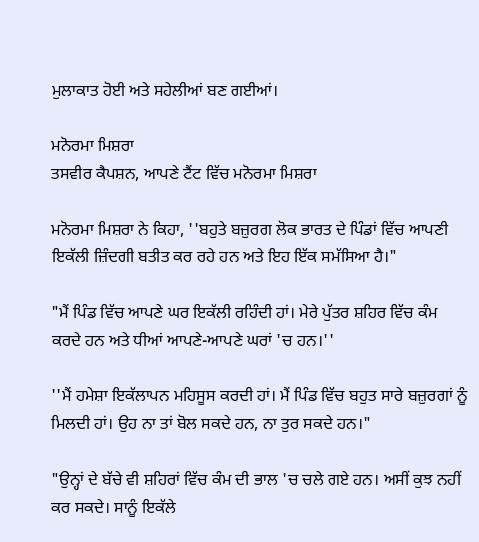ਮੁਲਾਕਾਤ ਹੋਈ ਅਤੇ ਸਹੇਲੀਆਂ ਬਣ ਗਈਆਂ।

ਮਨੋਰਮਾ ਮਿਸ਼ਰਾ
ਤਸਵੀਰ ਕੈਪਸ਼ਨ, ਆਪਣੇ ਟੈਂਟ ਵਿੱਚ ਮਨੋਰਮਾ ਮਿਸ਼ਰਾ

ਮਨੋਰਮਾ ਮਿਸ਼ਰਾ ਨੇ ਕਿਹਾ, ''ਬਹੁਤੇ ਬਜ਼ੁਰਗ ਲੋਕ ਭਾਰਤ ਦੇ ਪਿੰਡਾਂ ਵਿੱਚ ਆਪਣੀ ਇਕੱਲੀ ਜ਼ਿੰਦਗੀ ਬਤੀਤ ਕਰ ਰਹੇ ਹਨ ਅਤੇ ਇਹ ਇੱਕ ਸਮੱਸਿਆ ਹੈ।"

"ਮੈਂ ਪਿੰਡ ਵਿੱਚ ਆਪਣੇ ਘਰ ਇਕੱਲੀ ਰਹਿੰਦੀ ਹਾਂ। ਮੇਰੇ ਪੁੱਤਰ ਸ਼ਹਿਰ ਵਿੱਚ ਕੰਮ ਕਰਦੇ ਹਨ ਅਤੇ ਧੀਆਂ ਆਪਣੇ-ਆਪਣੇ ਘਰਾਂ 'ਚ ਹਨ।''

''ਮੈਂ ਹਮੇਸ਼ਾ ਇਕੱਲਾਪਨ ਮਹਿਸੂਸ ਕਰਦੀ ਹਾਂ। ਮੈਂ ਪਿੰਡ ਵਿੱਚ ਬਹੁਤ ਸਾਰੇ ਬਜ਼ੁਰਗਾਂ ਨੂੰ ਮਿਲਦੀ ਹਾਂ। ਉਹ ਨਾ ਤਾਂ ਬੋਲ ਸਕਦੇ ਹਨ, ਨਾ ਤੁਰ ਸਕਦੇ ਹਨ।"

"ਉਨ੍ਹਾਂ ਦੇ ਬੱਚੇ ਵੀ ਸ਼ਹਿਰਾਂ ਵਿੱਚ ਕੰਮ ਦੀ ਭਾਲ 'ਚ ਚਲੇ ਗਏ ਹਨ। ਅਸੀਂ ਕੁਝ ਨਹੀਂ ਕਰ ਸਕਦੇ। ਸਾਨੂੰ ਇਕੱਲੇ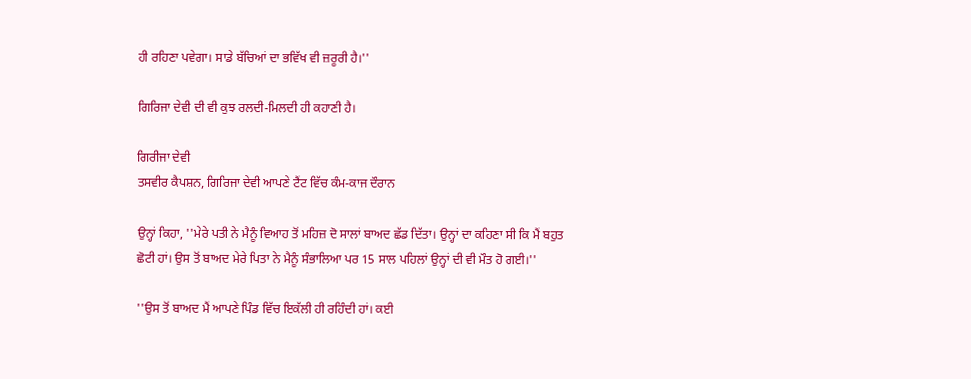ਹੀ ਰਹਿਣਾ ਪਵੇਗਾ। ਸਾਡੇ ਬੱਚਿਆਂ ਦਾ ਭਵਿੱਖ ਵੀ ਜ਼ਰੂਰੀ ਹੈ।''

ਗਿਰਿਜਾ ਦੇਵੀ ਦੀ ਵੀ ਕੁਝ ਰਲਦੀ-ਮਿਲਦੀ ਹੀ ਕਹਾਣੀ ਹੈ।

ਗਿਰੀਜਾ ਦੇਵੀ
ਤਸਵੀਰ ਕੈਪਸ਼ਨ, ਗਿਰਿਜਾ ਦੇਵੀ ਆਪਣੇ ਟੈਂਟ ਵਿੱਚ ਕੰਮ-ਕਾਜ ਦੌਰਾਨ

ਉਨ੍ਹਾਂ ਕਿਹਾ, ''ਮੇਰੇ ਪਤੀ ਨੇ ਮੈਨੂੰ ਵਿਆਹ ਤੋਂ ਮਹਿਜ਼ ਦੋ ਸਾਲਾਂ ਬਾਅਦ ਛੱਡ ਦਿੱਤਾ। ਉਨ੍ਹਾਂ ਦਾ ਕਹਿਣਾ ਸੀ ਕਿ ਮੈਂ ਬਹੁਤ ਛੋਟੀ ਹਾਂ। ਉਸ ਤੋਂ ਬਾਅਦ ਮੇਰੇ ਪਿਤਾ ਨੇ ਮੈਨੂੰ ਸੰਭਾਲਿਆ ਪਰ 15 ਸਾਲ ਪਹਿਲਾਂ ਉਨ੍ਹਾਂ ਦੀ ਵੀ ਮੌਤ ਹੋ ਗਈ।''

''ਉਸ ਤੋਂ ਬਾਅਦ ਮੈਂ ਆਪਣੇ ਪਿੰਡ ਵਿੱਚ ਇਕੱਲੀ ਹੀ ਰਹਿੰਦੀ ਹਾਂ। ਕਈ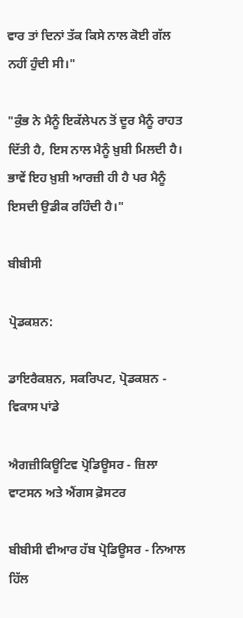ਵਾਰ ਤਾਂ ਦਿਨਾਂ ਤੱਕ ਕਿਸੇ ਨਾਲ ਕੋਈ ਗੱਲ ਨਹੀਂ ਹੁੰਦੀ ਸੀ।"

"ਕੁੰਭ ਨੇ ਮੈਨੂੰ ਇਕੱਲੇਪਨ ਤੋਂ ਦੂਰ ਮੈਨੂੰ ਰਾਹਤ ਦਿੱਤੀ ਹੈ, ਇਸ ਨਾਲ ਮੈਨੂੰ ਖ਼ੁਸ਼ੀ ਮਿਲਦੀ ਹੈ। ਭਾਵੇਂ ਇਹ ਖ਼ੁਸ਼ੀ ਆਰਜ਼ੀ ਹੀ ਹੈ ਪਰ ਮੈਨੂੰ ਇਸਦੀ ਉਡੀਕ ਰਹਿੰਦੀ ਹੈ।"

ਬੀਬੀਸੀ

ਪ੍ਰੋਡਕਸ਼ਨ:

ਡਾਇਰੈਕਸ਼ਨ, ਸਕਰਿਪਟ, ਪ੍ਰੋਡਕਸ਼ਨ - ਵਿਕਾਸ ਪਾਂਡੇ

ਐਗਜ਼ੀਕਿਊਟਿਵ ਪ੍ਰੋਡਿਊਸਰ - ਜ਼ਿਲਾ ਵਾਟਸਨ ਅਤੇ ਐਂਗਸ ਫ਼ੋਸਟਰ

ਬੀਬੀਸੀ ਵੀਆਰ ਹੱਬ ਪ੍ਰੋਡਿਊਸਰ - ਨਿਆਲ ਹਿੱਲ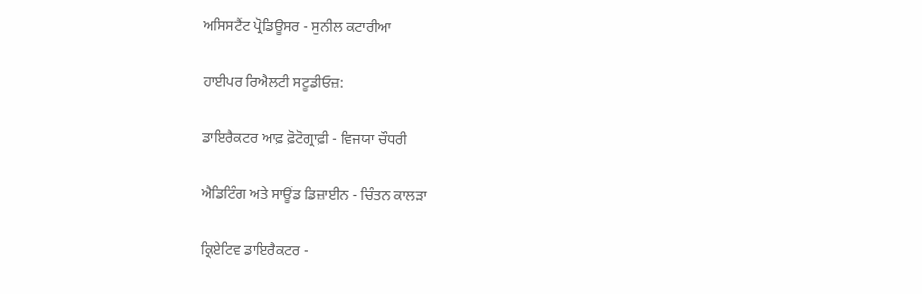ਅਸਿਸਟੈਂਟ ਪ੍ਰੋਡਿਊਸਰ - ਸੁਨੀਲ ਕਟਾਰੀਆ

ਹਾਈਪਰ ਰਿਐਲਟੀ ਸਟੂਡੀਓਜ਼:

ਡਾਇਰੈਕਟਰ ਆਫ਼ ਫ਼ੋਟੋਗ੍ਰਾਫ਼ੀ - ਵਿਜਯਾ ਚੌਧਰੀ

ਐਡਿਟਿੰਗ ਅਤੇ ਸਾਊਂਡ ਡਿਜ਼ਾਈਨ - ਚਿੰਤਨ ਕਾਲੜਾ

ਕ੍ਰਿਏਟਿਵ ਡਾਇਰੈਕਟਰ -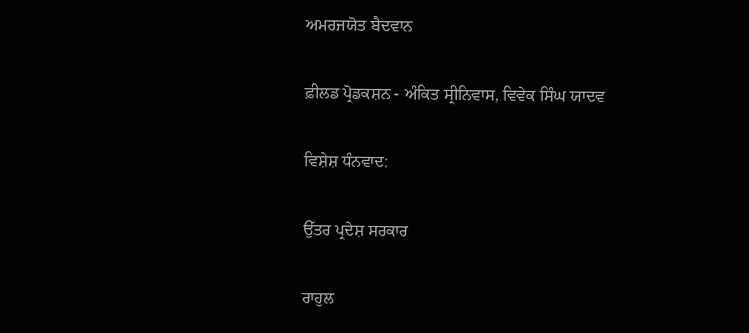ਅਮਰਜਯੋਤ ਬੈਦਵਾਨ

ਫ਼ੀਲਡ ਪ੍ਰੋਡਕਸ਼ਨ - ਅੰਕਿਤ ਸ੍ਰੀਨਿਵਾਸ, ਵਿਵੇਕ ਸਿੰਘ ਯਾਦਵ

ਵਿਸ਼ੇਸ਼ ਧੰਨਵਾਦ:

ਉੱਤਰ ਪ੍ਰਦੇਸ਼ ਸਰਕਾਰ

ਰਾਹੁਲ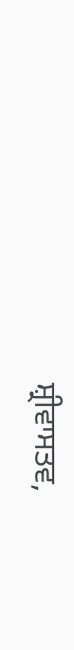ਸ਼੍ਰੀਵਾਸਤਵ,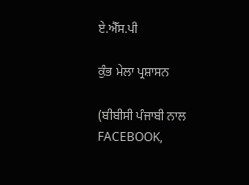ਏ.ਐੱਸ.ਪੀ

ਕੁੰਭ ਮੇਲਾ ਪ੍ਰਸ਼ਾਸਨ

(ਬੀਬੀਸੀ ਪੰਜਾਬੀ ਨਾਲ FACEBOOK,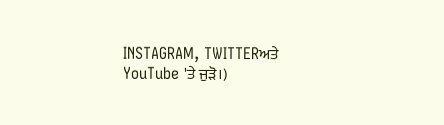INSTAGRAM, TWITTERਅਤੇ YouTube 'ਤੇ ਜੁੜੋ।)